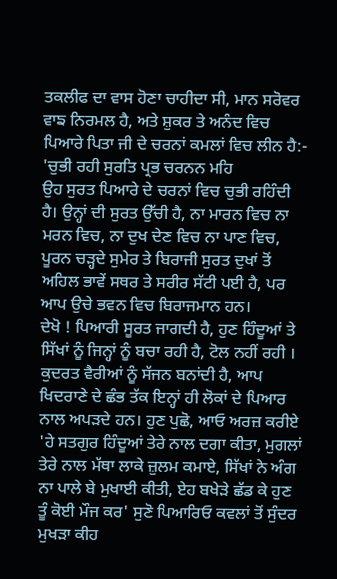ਤਕਲੀਫ ਦਾ ਵਾਸ ਹੋਣਾ ਚਾਹੀਦਾ ਸੀ, ਮਾਨ ਸਰੋਵਰ ਵਾਙ ਨਿਰਮਲ ਹੈ, ਅਤੇ ਸ਼ੁਕਰ ਤੇ ਅਨੰਦ ਵਿਚ ਪਿਆਰੇ ਪਿਤਾ ਜੀ ਦੇ ਚਰਨਾਂ ਕਮਲਾਂ ਵਿਚ ਲੀਨ ਹੈ:-
'ਚੁਭੀ ਰਹੀ ਸੁਰਤਿ ਪ੍ਰਭ ਚਰਨਨ ਮਹਿ
ਉਹ ਸੁਰਤ ਪਿਆਰੇ ਦੇ ਚਰਨਾਂ ਵਿਚ ਚੁਭੀ ਰਹਿੰਦੀ ਹੈ। ਉਨ੍ਹਾਂ ਦੀ ਸੁਰਤ ਉੱਚੀ ਹੈ, ਨਾ ਮਾਰਨ ਵਿਚ ਨਾ ਮਰਨ ਵਿਚ, ਨਾ ਦੁਖ ਦੇਣ ਵਿਚ ਨਾ ਪਾਣ ਵਿਚ, ਪੂਰਨ ਚੜ੍ਹਦੇ ਸੁਮੇਰ ਤੇ ਬਿਰਾਜੀ ਸੁਰਤ ਦੁਖਾਂ ਤੋਂ ਅਹਿਲ ਭਾਵੇਂ ਸਥਰ ਤੇ ਸਰੀਰ ਸੱਟੀ ਪਈ ਹੈ, ਪਰ ਆਪ ਉਚੇ ਭਵਨ ਵਿਚ ਬਿਰਾਜਮਾਨ ਹਨ।
ਦੇਖੋ ! ਪਿਆਰੀ ਸੂਰਤ ਜਾਗਦੀ ਹੈ, ਹੁਣ ਹਿੰਦੂਆਂ ਤੇ ਸਿੱਖਾਂ ਨੂੰ ਜਿਨ੍ਹਾਂ ਨੂੰ ਬਚਾ ਰਹੀ ਹੈ, ਟੋਲ ਨਹੀਂ ਰਹੀ । ਕੁਦਰਤ ਵੈਰੀਆਂ ਨੂੰ ਸੱਜਨ ਬਨਾਂਦੀ ਹੈ, ਆਪ ਖਿਦਰਾਣੇ ਦੇ ਛੰਭ ਤੱਕ ਇਨ੍ਹਾਂ ਹੀ ਲੋਕਾਂ ਦੇ ਪਿਆਰ ਨਾਲ ਅਪੜਦੇ ਹਨ। ਹੁਣ ਪੁਛੋ, ਆਓ ਅਰਜ਼ ਕਰੀਏ 'ਹੇ ਸਤਗੁਰ ਹਿੰਦੂਆਂ ਤੇਰੇ ਨਾਲ ਦਗਾ ਕੀਤਾ, ਮੁਗਲਾਂ ਤੇਰੇ ਨਾਲ ਮੱਥਾ ਲਾਕੇ ਜ਼ੁਲਮ ਕਮਾਏ, ਸਿੱਖਾਂ ਨੇ ਅੰਗ ਨਾ ਪਾਲੇ ਬੇ ਮੁਖਾਈ ਕੀਤੀ, ਏਹ ਬਖੇੜੇ ਛੱਡ ਕੇ ਹੁਣ ਤੂੰ ਕੋਈ ਮੌਜ ਕਰ' ਸੁਣੋ ਪਿਆਰਿਓ ਕਵਲਾਂ ਤੋਂ ਸੁੰਦਰ ਮੁਖੜਾ ਕੀਹ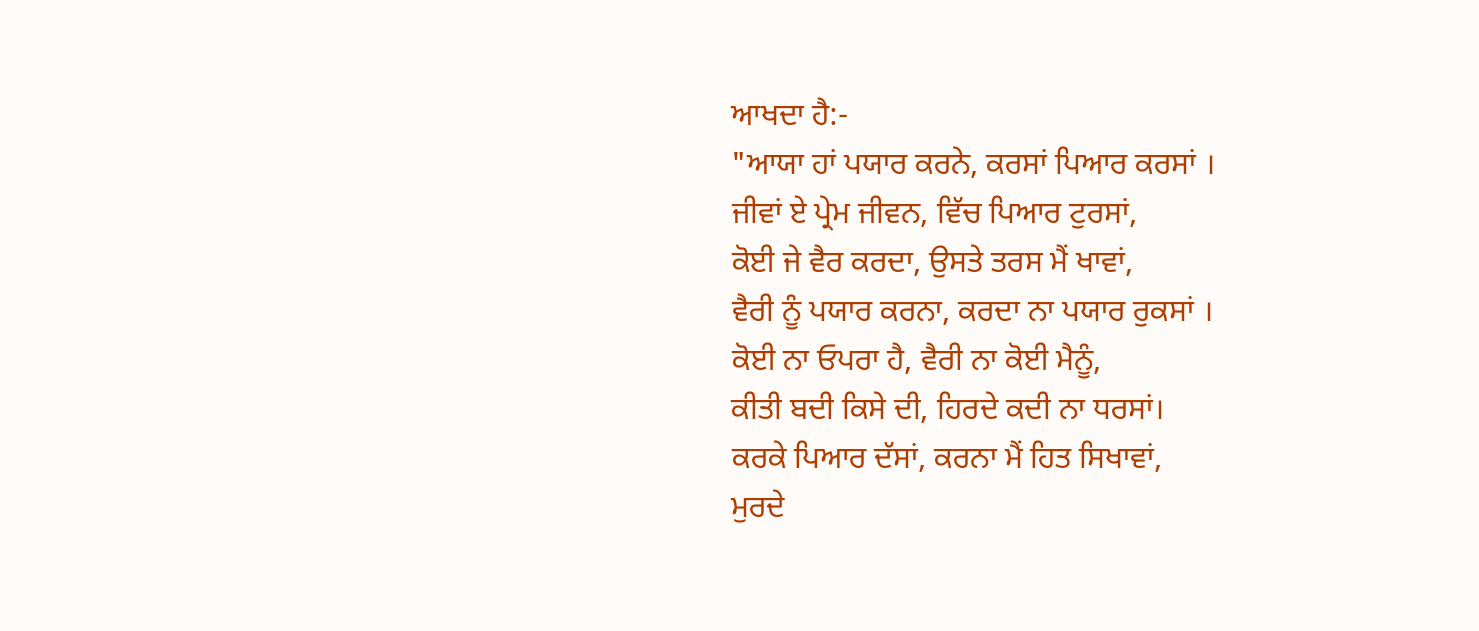ਆਖਦਾ ਹੈ:-
"ਆਯਾ ਹਾਂ ਪਯਾਰ ਕਰਨੇ, ਕਰਸਾਂ ਪਿਆਰ ਕਰਸਾਂ ।
ਜੀਵਾਂ ਏ ਪ੍ਰੇਮ ਜੀਵਨ, ਵਿੱਚ ਪਿਆਰ ਟੁਰਸਾਂ,
ਕੋਈ ਜੇ ਵੈਰ ਕਰਦਾ, ਉਸਤੇ ਤਰਸ ਮੈਂ ਖਾਵਾਂ,
ਵੈਰੀ ਨੂੰ ਪਯਾਰ ਕਰਨਾ, ਕਰਦਾ ਨਾ ਪਯਾਰ ਰੁਕਸਾਂ ।
ਕੋਈ ਨਾ ਓਪਰਾ ਹੈ, ਵੈਰੀ ਨਾ ਕੋਈ ਮੈਨੂੰ,
ਕੀਤੀ ਬਦੀ ਕਿਸੇ ਦੀ, ਹਿਰਦੇ ਕਦੀ ਨਾ ਧਰਸਾਂ।
ਕਰਕੇ ਪਿਆਰ ਦੱਸਾਂ, ਕਰਨਾ ਮੈਂ ਹਿਤ ਸਿਖਾਵਾਂ,
ਮੁਰਦੇ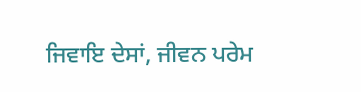ਜਿਵਾਇ ਦੇਸਾਂ, ਜੀਵਨ ਪਰੇਮ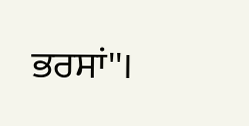ਭਰਸਾਂ''।